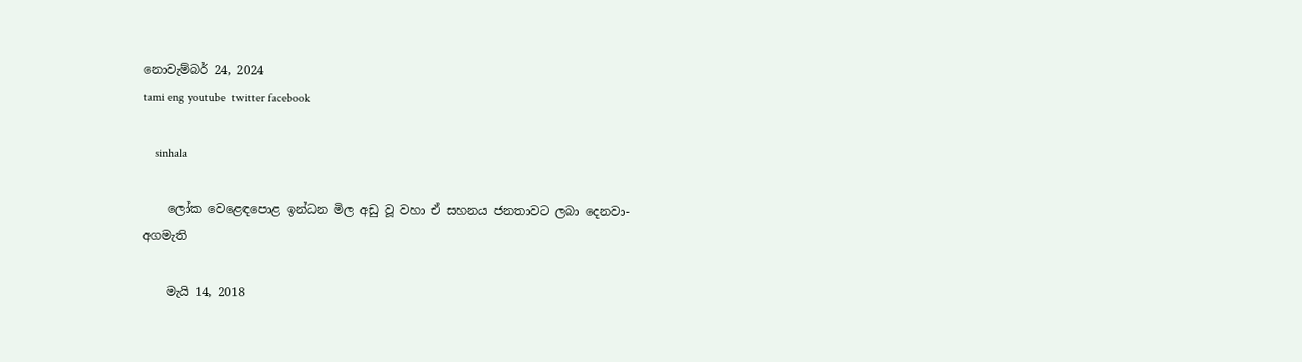නොවැම්බර් 24, 2024
tami eng youtube  twitter facebook

    sinhala

    ලෝක වෙළෙඳපොළ ඉන්ධන මිල අඩු වූ වහා ඒ සහනය ජනතාවට ලබා දෙනවා- අගමැති

    මැයි 14, 2018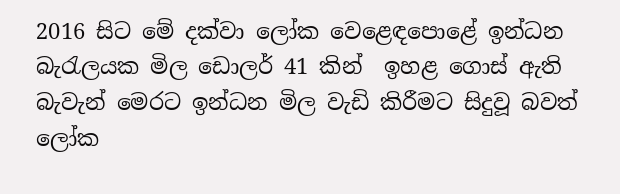2016 සිට මේ දක්වා ලෝක වෙළෙඳපොළේ ඉන්ධන බැරැලයක මිල ඩොලර් 41 කින්  ඉහළ ගොස් ඇති බැවැන් මෙරට ඉන්ධන මිල වැඩි කිරීමට සිදුවූ බවත් ලෝක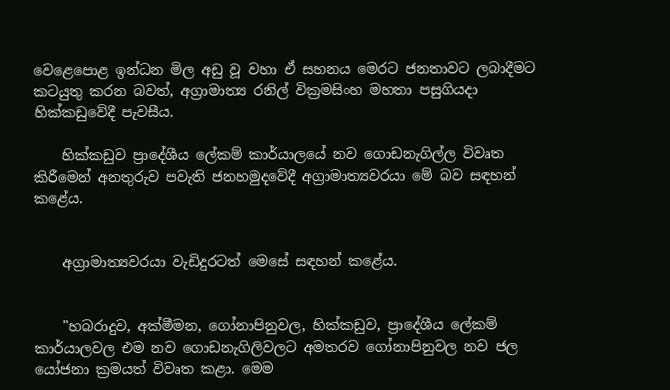වෙළෙපොළ ඉන්ධන මිල අඩු වූ වහා ඒ සහනය මෙරට ජනතාවට ලබාදීමට කටයුතු කරන බවත්, අග්‍රාමාත්‍ය රනිල් වික්‍රමසිංහ මහතා පසුගියදා හික්කඩුවේදී පැවසීය.

    හික්කඩුව ප්‍රාදේශීය ලේකම් කාර්යාලයේ නව ගොඩනැගිල්ල විවෘත කිරීමෙන් අනතුරුව පවැති ජනහමුදවේදී අග්‍රාමාත්‍යවරයා මේ බව සඳහන් කළේය.


    අග්‍රාමාත්‍යවරයා වැඩිදුරටත් මෙසේ සඳහන් කළේය.


    "හබරාදුව, අක්මීමන, ගෝනාපිනුවල, හික්කඩුව, ප්‍රාදේශීය ලේකම් කාර්යාලවල එම නව ගොඩනැගිලිවලට අමතරව ගෝනාපිනුවල නව ජල යෝජනා ක්‍රමයත් විවෘත කළා. මෙම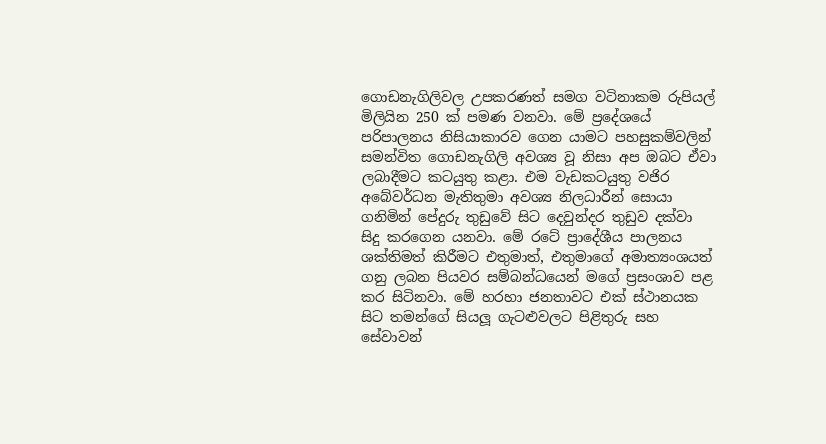ගොඩනැගිලිවල උපකරණත් සමග වටිනාකම රුපියල් මිලියින 250 ක් පමණ වනවා. මේ ප්‍රදේශයේ පරිපාලනය නිසියාකාරව ගෙන යාමට පහසුකම්වලින් සමන්විත ගොඩනැගිලි අවශ්‍ය වූ නිසා අප ඔබට ඒවා ලබාදීමට කටයුතු කළා. එම වැඩකටයුතු වජිර අබේවර්ධන මැතිතුමා අවශ්‍ය නිලධාරීන් සොයා ගනිමින් පේදුරු තුඩුවේ සිට දෙවුන්දර තුඩුව දක්වා සිදු කරගෙන යනවා. මේ රටේ ප්‍රාදේශීය පාලනය ශක්තිමත් කිරීමට එතුමාත්, එතුමාගේ අමාත්‍යංශයත් ගනු ලබන පියවර සම්බන්ධයෙන් මගේ ප්‍රසංශාව පළ කර සිටිනවා. මේ හරහා ජනතාවට එක් ස්ථානයක සිට තමන්ගේ සියලූ ගැටළුවලට පිළිතුරු සහ සේවාවන්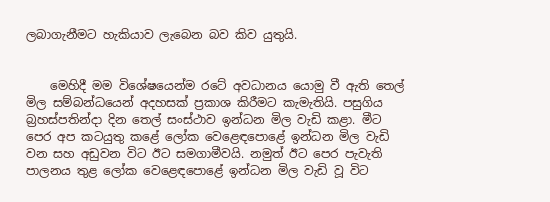ලබාගැනීමට හැකියාව ලැබෙන බව කිව යුතුයි.


    මෙහිදී මම විශේෂයෙන්ම රටේ අවධානය යොමු වී ඇති තෙල් මිල සම්බන්ධයෙන් අදහසක් ප්‍රකාශ කිරීමට කැමැතියි. පසුගිය බ්‍රහස්පතින්දා දින තෙල් සංස්ථාව ඉන්ධන මිල වැඩි කළා. මීට පෙර අප කටයුතු කළේ ලෝක වෙළෙඳපොළේ ඉන්ධන මිල වැඩි වන සහ අඩුවන විට ඊට සමගාමීවයි. නමුත් ඊට පෙර පැවැති පාලනය තුළ ලෝක වෙළෙඳපොළේ ඉන්ධන මිල වැඩි වූ විට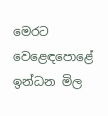මෙරට වෙළෙඳපොළේ ඉන්ධන මිල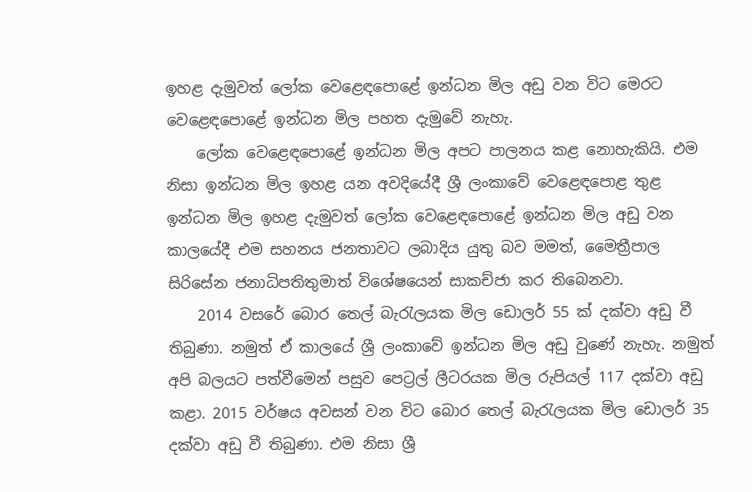ඉහළ දැමුවත් ලෝක වෙළෙඳපොළේ ඉන්ධන මිල අඩු වන විට මෙරට වෙළෙඳපොළේ ඉන්ධන මිල පහත දැමුවේ නැහැ.
    ලෝක වෙළෙඳපොළේ ඉන්ධන මිල අපට පාලනය කළ නොහැකියි. එම නිසා ඉන්ධන මිල ඉහළ යන අවදියේදී ශ්‍රී ලංකාවේ වෙළෙඳපොළ තුළ ඉන්ධන මිල ඉහළ දැමුවත් ලෝක වෙළෙඳපොළේ ඉන්ධන මිල අඩු වන කාලයේදී එම සහනය ජනතාවට ලබාදිය යුතු බව මමත්, මෛත්‍රීපාල සිරිසේන ජනාධිපතිතුමාත් විශේෂයෙන් සාකච්ජා කර තිබෙනවා.
    2014 වසරේ බොර තෙල් බැරැලයක මිල ඩොලර් 55 ක් දක්වා අඩු වී තිබුණා. නමුත් ඒ කාලයේ ශ්‍රී ලංකාවේ ඉන්ධන මිල අඩු වුණේ නැහැ. නමුත් අපි බලයට පත්වීමෙන් පසුව පෙට්‍රල් ලීටරයක මිල රුපියල් 117 දක්වා අඩු කළා. 2015 වර්ෂය අවසන් වන විට බොර තෙල් බැරැලයක මිල ඩොලර් 35 දක්වා අඩු වී තිබුණා. එම නිසා ශ්‍රී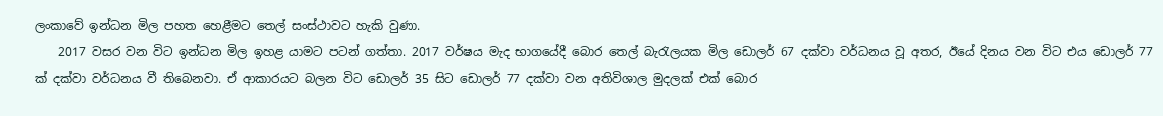ලංකාවේ ඉන්ධන මිල පහත හෙළීමට තෙල් සංස්ථාවට හැකි වුණා.
    2017 වසර වන විට ඉන්ධන මිල ඉහළ යාමට පටන් ගත්තා. 2017 වර්ෂය මැද භාගයේදී බොර තෙල් බැරැලයක මිල ඩොලර් 67 දක්වා වර්ධනය වූ අතර, ඊයේ දිනය වන විට එය ඩොලර් 77 ක් දක්වා වර්ධනය වී තිබෙනවා. ඒ ආකාරයට බලන විට ඩොලර් 35 සිට ඩොලර් 77 දක්වා වන අතිවිශාල මුදලක් එක් බොර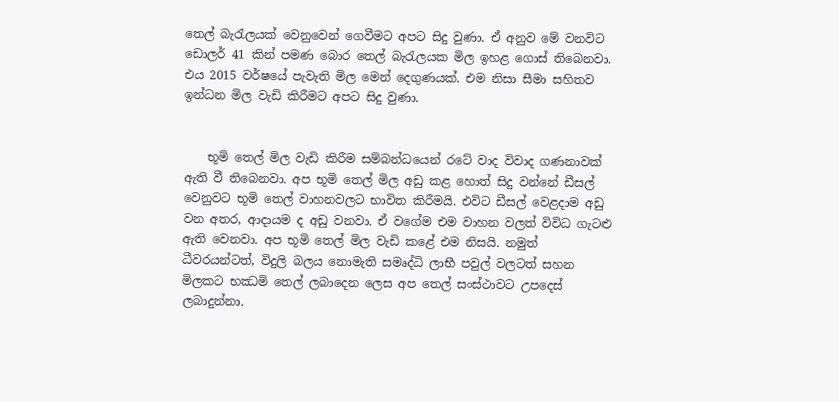තෙල් බැරැලයක් වෙනුවෙන් ගෙවීමට අපට සිදු වුණා. ඒ අනුව මේ වනවිට ඩොලර් 41 කින් පමණ බොර තෙල් බැරැලයක මිල ඉහළ ගොස් තිබෙනවා. එය 2015 වර්ෂයේ පැවැති මිල මෙන් දෙගුණයක්. එම නිසා සීමා සහිතව ඉන්ධන මිල වැඩි කිරීමට අපට සිදු වුණා.


    භූමි තෙල් මිල වැඩි කිරීම සම්බන්ධයෙන් රටේ වාද විවාද ගණනාවක් ඇති වී තිබෙනවා. අප භූමි තෙල් මිල අඩු කළ හොත් සිදු වන්නේ ඩීසල් වෙනුවට භූමි තෙල් වාහනවලට භාවිත කිරීමයි. එවිට ඩීසල් වෙළදාම අඩු වන අතර, ආදායම ද අඩු වනවා. ඒ වගේම එම වාහන වලත් විවිධ ගැටළු ඇති වෙනවා. අප භූමි තෙල් මිල වැඩි කළේ එම නිසයි. නමුත් ධීවරයන්ටත්, විදුලි බලය නොමැති සමෘද්ධි ලාභී පවුල් වලටත් සහන මිලකට භඣමි තෙල් ලබාදෙන ලෙස අප තෙල් සංස්ථාවට උපදෙස් ලබාදුන්නා.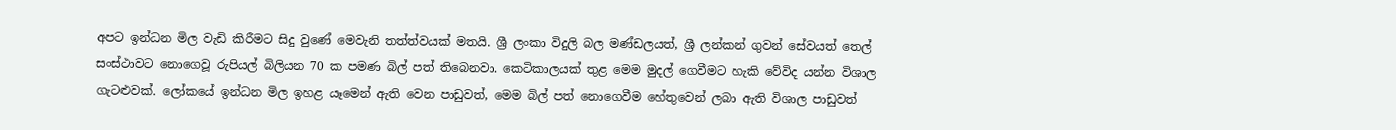අපට ඉන්ධන මිල වැඩි කිරීමට සිදු වුණේ මෙවැනි තත්ත්වයක් මතයි. ශ්‍රී ලංකා විදුලි බල මණ්ඩලයත්, ශ්‍රී ලන්කන් ගුවන් සේවයත් තෙල් සංස්ථාවට නොගෙවූ රුපියල් බිලියන 70 ක පමණ බිල් පත් තිබෙනවා. කෙටිකාලයක් තුළ මෙම මුදල් ගෙවීමට හැකි වේවිද යන්න විශාල ගැටළුවක්. ලෝකයේ ඉන්ධන මිල ඉහළ යෑමෙන් ඇති වෙන පාඩුවත්, මෙම බිල් පත් නොගෙවීම හේතුවෙන් ලබා ඇති විශාල පාඩුවත්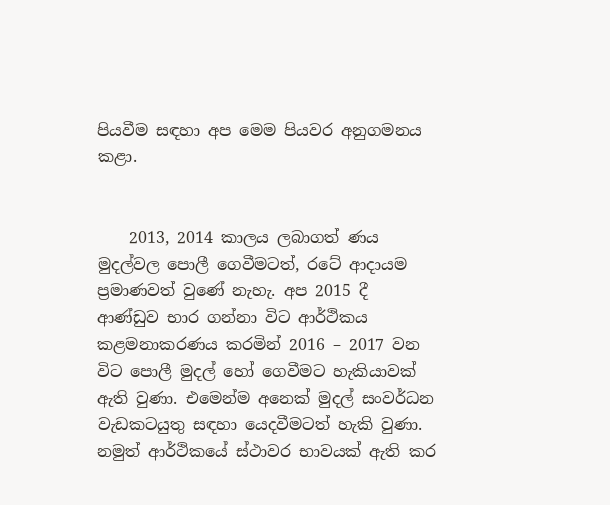පියවීම සඳහා අප මෙම පියවර අනුගමනය කළා.


    2013, 2014 කාලය ලබාගත් ණය මුදල්වල පොලී ගෙවීමටත්, රටේ ආදායම ප්‍රමාණවත් වුණේ නැහැ. අප 2015 දී ආණ්ඩුව භාර ගන්නා විට ආර්ථිකය කළමනාකරණය කරමින් 2016 – 2017 වන විට පොලී මුදල් හෝ ගෙවීමට හැකියාවක් ඇති වුණා. එමෙන්ම අනෙක් මුදල් සංවර්ධන වැඩකටයුතු සඳහා යෙදවීමටත් හැකි වුණා. නමුත් ආර්ථිකයේ ස්ථාවර භාවයක් ඇති කර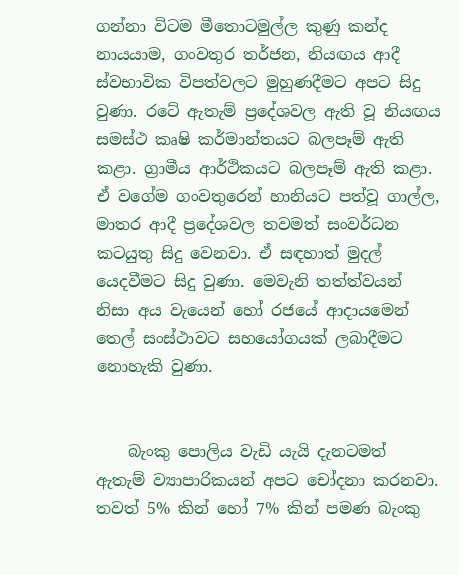ගන්නා විටම මීතොටමුල්ල කුණු කන්ද නායයාම, ගංවතුර තර්ජන, නියඟය ආදී ස්වභාවික විපත්වලට මුහුණදීමට අපට සිදු වුණා. රටේ ඇතැම් ප්‍රදේශවල ඇති වූ නියඟය සමස්ථ කෘෂි කර්මාන්තයට බලපෑම් ඇති කළා. ග්‍රාමීය ආර්ථිකයට බලපෑම් ඇති කළා. ඒ වගේම ගංවතුරෙන් හානියට පත්වූ ගාල්ල, මාතර ආදී ප්‍රදේශවල තවමත් සංවර්ධන කටයුතු සිදු වෙනවා. ඒ සඳහාත් මුදල් යෙදවීමට සිදු වුණා. මෙවැනි තත්ත්වයන් නිසා අය වැයෙන් හෝ රජයේ ආදායමෙන් තෙල් සංස්ථාවට සහයෝගයක් ලබාදීමට නොහැකි වුණා.


    බැංකු පොලිය වැඩි යැයි දැනටමත් ඇතැම් ව්‍යාපාරිකයන් අපට චෝදනා කරනවා. තවත් 5% කින් හෝ 7% කින් පමණ බැංකු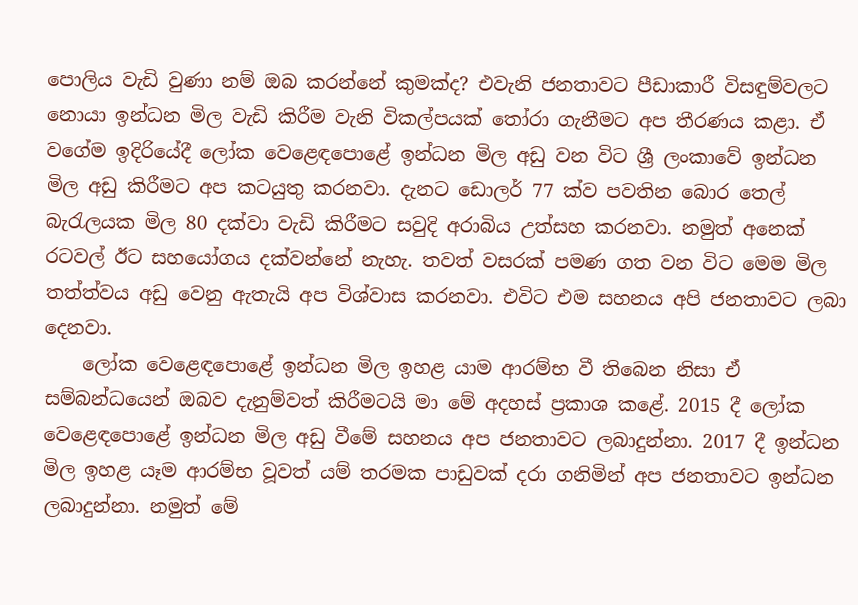පොලිය වැඩි වුණා නම් ඔබ කරන්නේ කුමක්ද? එවැනි ජනතාවට පීඩාකාරී විසඳුම්වලට නොයා ඉන්ධන මිල වැඩි කිරීම වැනි විකල්පයක් තෝරා ගැනීමට අප තීරණය කළා. ඒ වගේම ඉදිරියේදී ලෝක වෙළෙඳපොළේ ඉන්ධන මිල අඩු වන විට ශ්‍රී ලංකාවේ ඉන්ධන මිල අඩු කිරීමට අප කටයුතු කරනවා. දැනට ඩොලර් 77 ක්ව පවතින බොර තෙල් බැරැලයක මිල 80 දක්වා වැඩි කිරීමට සවුදි අරාබිය උත්සහ කරනවා. නමුත් අනෙක් රටවල් ඊට සහයෝගය දක්වන්නේ නැහැ. තවත් වසරක් පමණ ගත වන විට මෙම මිල තත්ත්වය අඩු වෙනු ඇතැයි අප විශ්වාස කරනවා. එවිට එම සහනය අපි ජනතාවට ලබා දෙනවා.
    ලෝක වෙළෙඳපොළේ ඉන්ධන මිල ඉහළ යාම ආරම්භ වී තිබෙන නිසා ඒ සම්බන්ධයෙන් ඔබව දැනුම්වත් කිරීමටයි මා මේ අදහස් ප්‍රකාශ කළේ. 2015 දී ලෝක වෙළෙඳපොළේ ඉන්ධන මිල අඩු වීමේ සහනය අප ජනතාවට ලබාදුන්නා. 2017 දී ඉන්ධන මිල ඉහළ යෑම ආරම්භ වූවත් යම් තරමක පාඩුවක් දරා ගනිමින් අප ජනතාවට ඉන්ධන ලබාදුන්නා. නමුත් මේ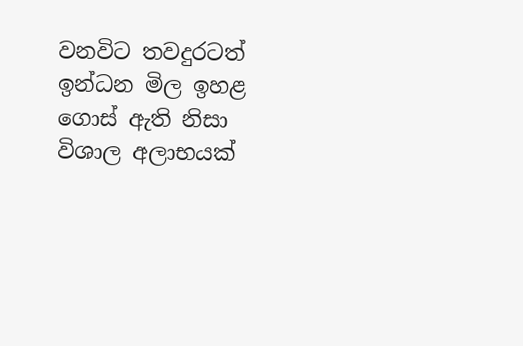වනවිට තවදුරටත් ඉන්ධන මිල ඉහළ ගොස් ඇති නිසා විශාල අලාභයක්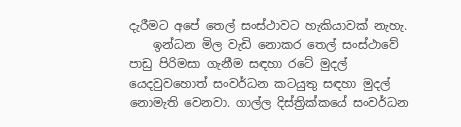දැරීමට අපේ තෙල් සංස්ථාවට හැකියාවක් නැහැ.
    ඉන්ධන මිල වැඩි නොකර තෙල් සංස්ථාවේ පාඩු පිරිමසා ගැනීම සඳහා රටේ මුදල් යෙදවුවහොත් සංවර්ධන කටයුතු සඳහා මුදල් නොමැති වෙනවා. ගාල්ල දිස්ත්‍රික්කයේ සංවර්ධන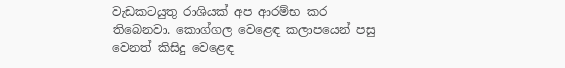වැඩකටයුතු රාශියක් අප ආරම්භ කර තිබෙනවා. කොග්ගල වෙළෙඳ කලාපයෙන් පසු වෙනත් කිසිදු වෙළෙඳ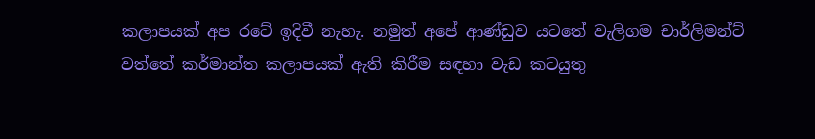කලාපයක් අප රටේ ඉදිවී නැහැ. නමුත් අපේ ආණ්ඩුව යටතේ වැලිගම චාර්ලිමන්ට් වත්තේ කර්මාන්ත කලාපයක් ඇති කිරීම සඳහා වැඩ කටයුතු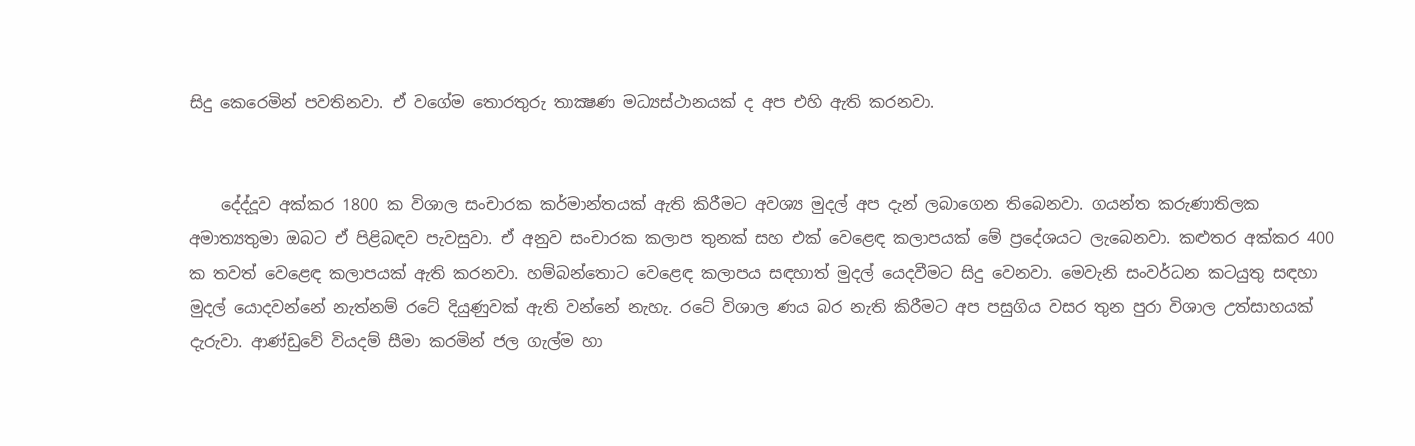සිදු කෙරෙමින් පවතිනවා. ඒ වගේම තොරතුරු තාක්‍ෂණ මධ්‍යස්ථානයක් ද අප එහි ඇති කරනවා.


    දේද්දූව අක්කර 1800 ක විශාල සංචාරක කර්මාන්තයක් ඇති කිරීමට අවශ්‍ය මුදල් අප දැන් ලබාගෙන තිබෙනවා. ගයන්ත කරුණාතිලක අමාත්‍යතුමා ඔබට ඒ පිළිබඳව පැවසුවා. ඒ අනුව සංචාරක කලාප තුනක් සහ එක් වෙළෙඳ කලාපයක් මේ ප්‍රදේශයට ලැබෙනවා. කළුතර අක්කර 400 ක තවත් වෙළෙඳ කලාපයක් ඇති කරනවා. හම්බන්තොට වෙළෙඳ කලාපය සඳහාත් මුදල් යෙදවීමට සිදු වෙනවා. මෙවැනි සංවර්ධන කටයුතු සඳහා මුදල් යොදවන්නේ නැත්නම් රටේ දියුණුවක් ඇති වන්නේ නැහැ. රටේ විශාල ණය බර නැති කිරීමට අප පසුගිය වසර තුන පුරා විශාල උත්සාහයක් දැරුවා. ආණ්ඩුවේ වියදම් සීමා කරමින් ජල ගැල්ම හා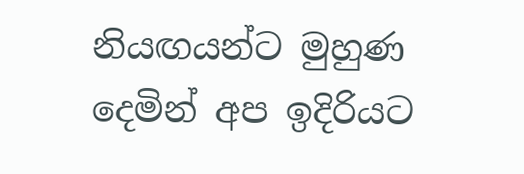නියඟයන්ට මුහුණ දෙමින් අප ඉදිරියට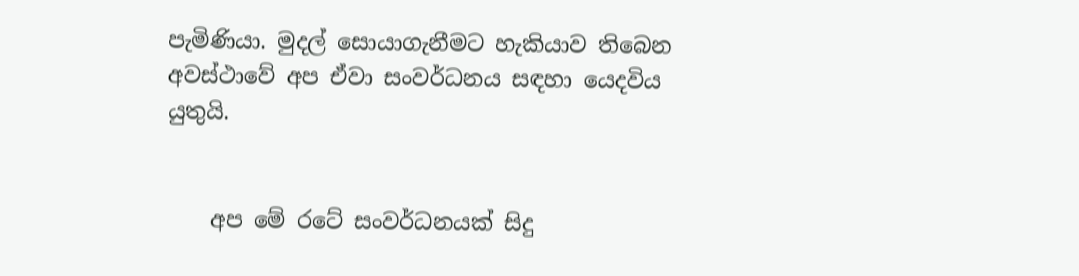පැමිණියා. මුදල් සොයාගැනීමට හැකියාව තිබෙන අවස්ථාවේ අප ඒවා සංවර්ධනය සඳහා යෙදවිය යුතුයි.


    අප මේ රටේ සංවර්ධනයක් සිදු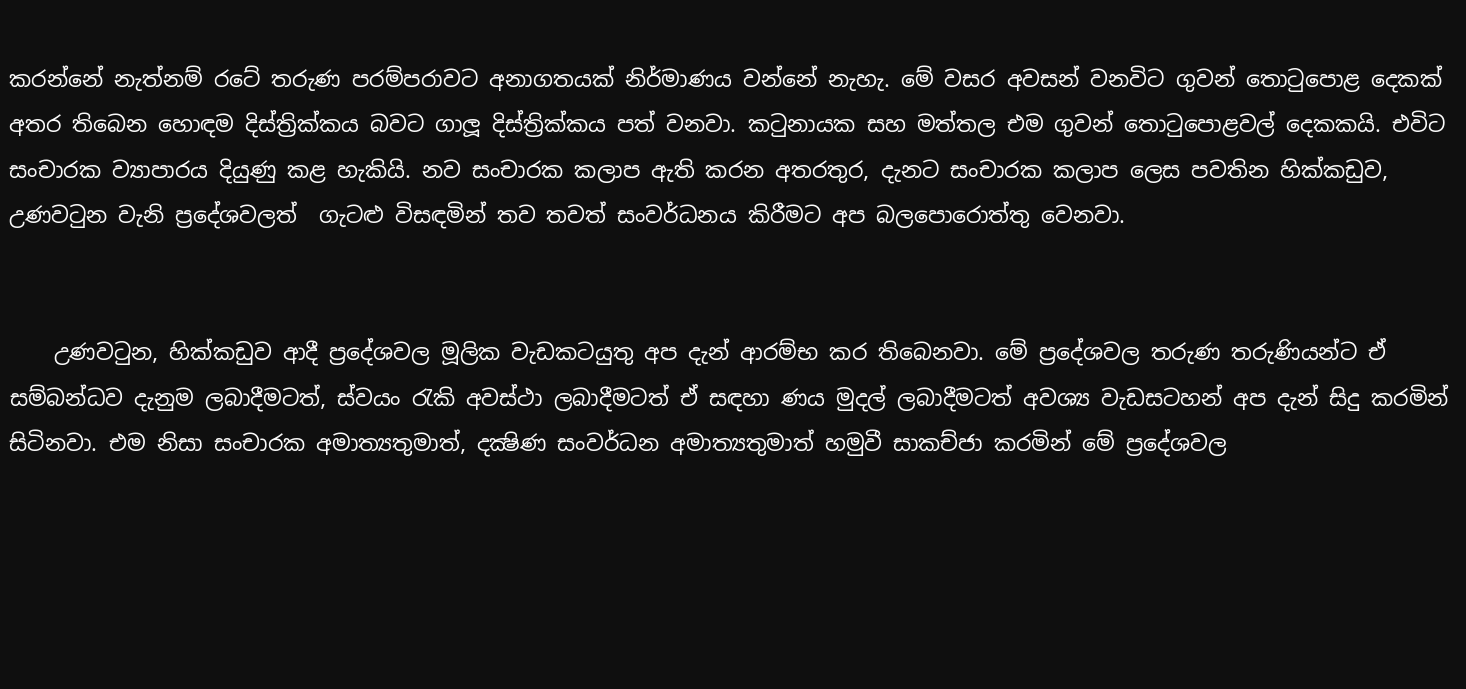කරන්නේ නැත්නම් රටේ තරුණ පරම්පරාවට අනාගතයක් නිර්මාණය වන්නේ නැහැ. මේ වසර අවසන් වනවිට ගුවන් තොටුපොළ දෙකක් අතර තිබෙන හොඳම දිස්ත්‍රික්කය බවට ගාලූ දිස්ත්‍රික්කය පත් වනවා. කටුනායක සහ මත්තල එම ගුවන් තොටුපොළවල් දෙකකයි. එවිට සංචාරක ව්‍යාපාරය දියුණු කළ හැකියි. නව සංචාරක කලාප ඇති කරන අතරතුර, දැනට සංචාරක කලාප ලෙස පවතින හික්කඩුව, උණවටුන වැනි ප්‍රදේශවලත්  ගැටළු විසඳමින් තව තවත් සංවර්ධනය කිරීමට අප බලපොරොත්තු වෙනවා.


    උණවටුන, හික්කඩුව ආදී ප්‍රදේශවල මූලික වැඩකටයුතු අප දැන් ආරම්භ කර තිබෙනවා. මේ ප්‍රදේශවල තරුණ තරුණියන්ට ඒ සම්බන්ධව දැනුම ලබාදීමටත්, ස්වයං රැකි අවස්ථා ලබාදීමටත් ඒ සඳහා ණය මුදල් ලබාදීමටත් අවශ්‍ය වැඩසටහන් අප දැන් සිදු කරමින් සිටිනවා. එම නිසා සංචාරක අමාත්‍යතුමාත්, දක්‍ෂිණ සංවර්ධන අමාත්‍යතුමාත් හමුවී සාකච්ජා කරමින් මේ ප්‍රදේශවල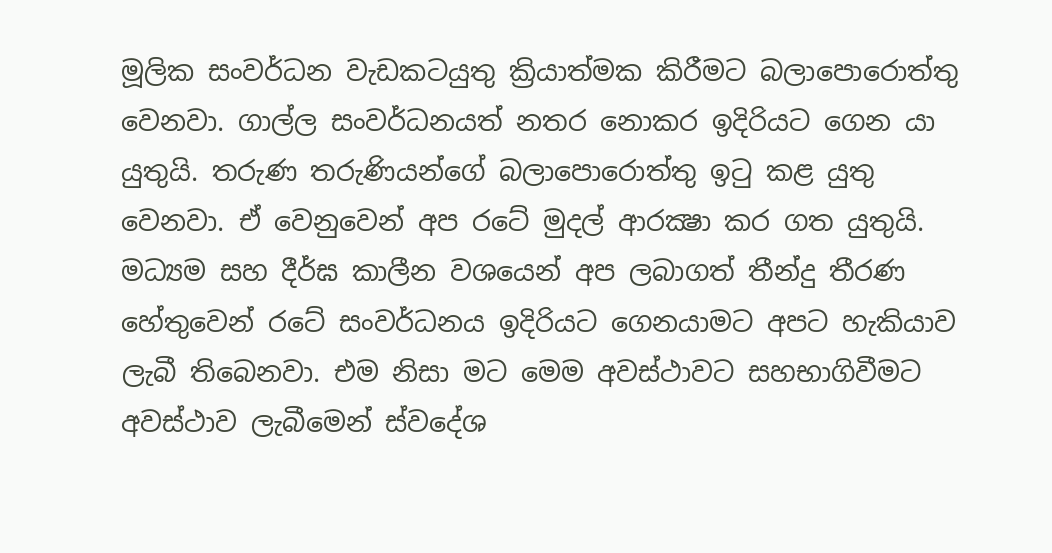මූලික සංවර්ධන වැඩකටයුතු ක්‍රියාත්මක කිරීමට බලාපොරොත්තු වෙනවා. ගාල්ල සංවර්ධනයත් නතර නොකර ඉදිරියට ගෙන යා යුතුයි. තරුණ තරුණියන්ගේ බලාපොරොත්තු ඉටු කළ යුතු වෙනවා. ඒ වෙනුවෙන් අප රටේ මුදල් ආරක්‍ෂා කර ගත යුතුයි. මධ්‍යම සහ දීර්ඝ කාලීන වශයෙන් අප ලබාගත් තීන්දු තීරණ හේතුවෙන් රටේ සංවර්ධනය ඉදිරියට ගෙනයාමට අපට හැකියාව ලැබී තිබෙනවා. එම නිසා මට මෙම අවස්ථාවට සහභාගිවීමට අවස්ථාව ලැබීමෙන් ස්වදේශ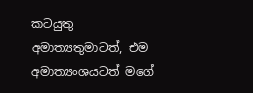කටයුතු අමාත්‍යතුමාටත්, එම අමාත්‍යංශයටත් මගේ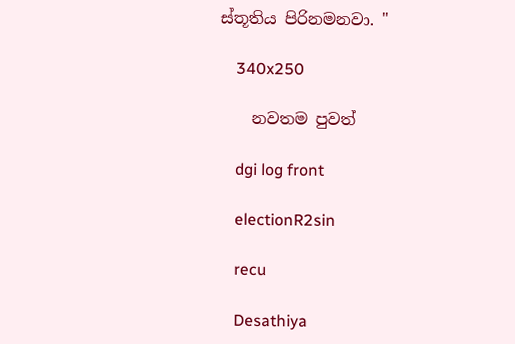ස්තූතිය පිරිනමනවා. "

    340x250

    නවතම පුවත්

    dgi log front

    electionR2sin

    recu

    Desathiya